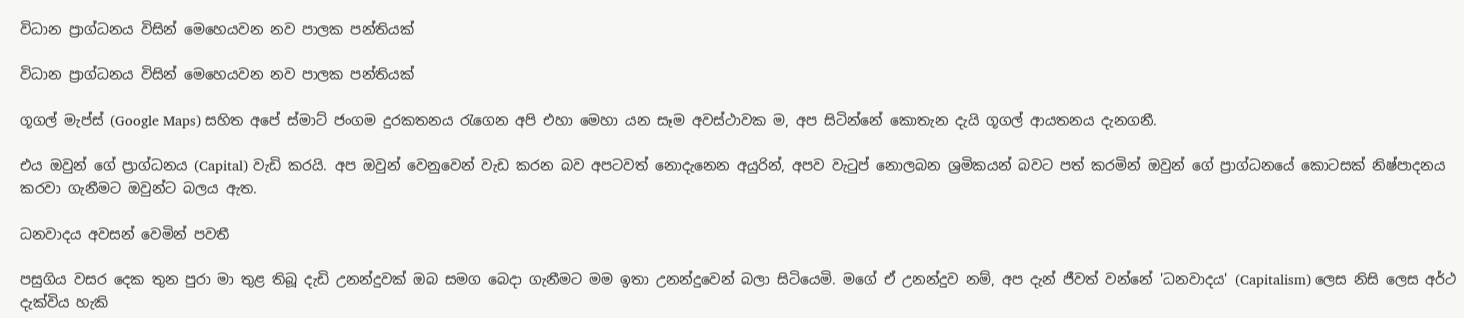විධාන ප්‍රාග්ධනය විසින් මෙහෙයවන නව පාලක පන්තියක්

විධාන ප්‍රාග්ධනය විසින් මෙහෙයවන නව පාලක පන්තියක්

ගූගල් මැප්ස් (Google Maps) සහිත අපේ ස්මාට් ජංගම දුරකතනය රැගෙන අපි එහා මෙහා යන සෑම අවස්ථාවක ම, අප සිටින්නේ කොතැන දැයි ගූගල් ආයතනය දැනගනී.

එය ඔවුන් ගේ ප්‍රාග්ධනය (Capital) වැඩි කරයි. අප ඔවුන් වෙනුවෙන් වැඩ කරන බව අපටවත් නොදැනෙන අයුරින්, අපව වැටුප් නොලබන ශ්‍රමිකයන් බවට පත් කරමින් ඔවුන් ගේ ප්‍රාග්ධනයේ කොටසක් නිෂ්පාදනය කරවා ගැනීමට ඔවුන්ට බලය ඇත.

ධනවාදය අවසන් වෙමින් පවතී

පසුගිය වසර දෙක තුන පුරා මා තුළ තිබූ දැඩි උනන්දුවක් ඔබ සමග බෙදා ගැනීමට මම ඉතා උනන්දුවෙන් බලා සිටියෙමි. මගේ ඒ උනන්දුව නම්, අප දැන් ජීවත් වන්නේ 'ධනවාදය' (Capitalism) ලෙස නිසි ලෙස අර්ථ දැක්විය හැකි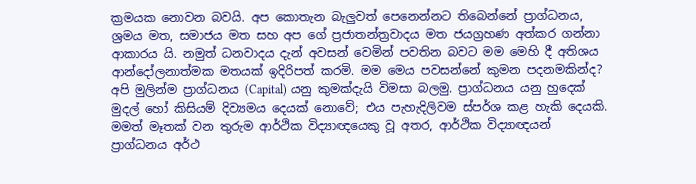ක්‍රමයක නොවන බවයි. අප කොතැන බැලුවත් පෙනෙන්නට තිබෙන්නේ ප්‍රාග්ධනය, ශ්‍රමය මත, සමාජය මත සහ අප ගේ ප්‍රජාතන්ත්‍රවාදය මත ජයග්‍රහණ අත්කර ගන්නා ආකාරය යි. නමුත් ධනවාදය දැන් අවසන් වෙමින් පවතින බවට මම මෙහි දී අතිශය ආන්දෝලනාත්මක මතයක් ඉදිරිපත් කරමි. මම මෙය පවසන්නේ කුමන පදනමකින්ද? අපි මුලින්ම ප්‍රාග්ධනය (Capital) යනු කුමක්දැයි විමසා බලමු. ප්‍රාග්ධනය යනු හුදෙක් මුදල් හෝ කිසියම් දිව්‍යමය දෙයක් නොවේ; එය පැහැදිලිවම ස්පර්ශ කළ හැකි දෙයකි. මමත් මෑතක් වන තුරුම ආර්ථික විද්‍යාඥයෙකු වූ අතර, ආර්ථික විද්‍යාඥයන් ප්‍රාග්ධනය අර්ථ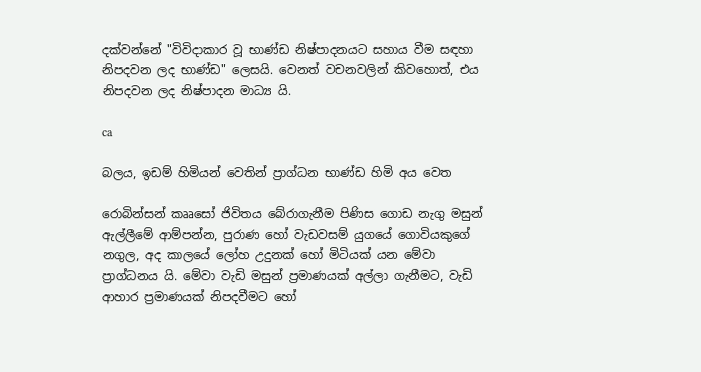දක්වන්නේ "විවිදාකාර වූ භාණ්ඩ නිෂ්පාදනයට සහාය වීම සඳහා නිපදවන ලද භාණ්ඩ" ලෙසයි. වෙනත් වචනවලින් කිවහොත්, එය නිපදවන ලද නිෂ්පාදන මාධ්‍ය යි.

ca

බලය, ඉඩම් හිමියන් වෙතින් ප්‍රාග්ධන භාණ්ඩ හිමි අය වෙත

රොබින්සන් කෲසෝ ජිවිතය බේරාගැනීම පිණිස ගොඩ නැගු මසුන් ඇල්ලීමේ ආම්පන්න, පුරාණ හෝ වැඩවසම් යුගයේ ගොවියකුගේ නගුල, අද කාලයේ ලෝහ උදුනක් හෝ මිටියක් යන මේවා ප්‍රාග්ධනය යි. මේවා වැඩි මසුන් ප්‍රමාණයක් අල්ලා ගැනීමට, වැඩි ආහාර ප්‍රමාණයක් නිපදවීමට හෝ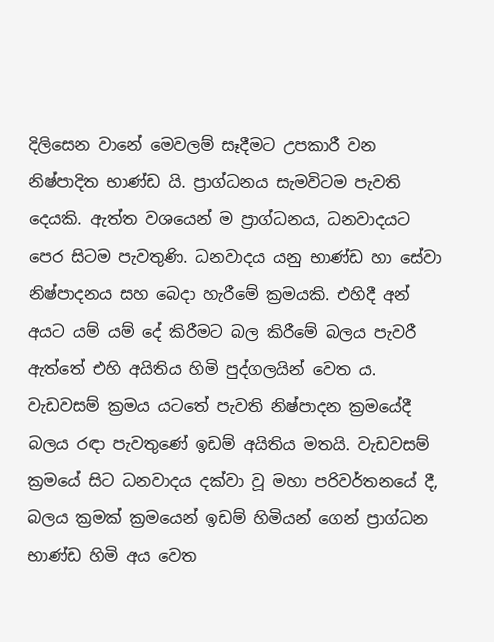දිලිසෙන වානේ මෙවලම් සෑදීමට උපකාරී වන නිෂ්පාදිත භාණ්ඩ යි. ප්‍රාග්ධනය සැමවිටම පැවති දෙයකි. ඇත්ත වශයෙන් ම ප්‍රාග්ධනය, ධනවාදයට පෙර සිටම පැවතුණි. ධනවාදය යනු භාණ්ඩ හා සේවා නිෂ්පාදනය සහ බෙදා හැරීමේ ක්‍රමයකි. එහිදී අන් අයට යම් යම් දේ කිරීමට බල කිරීමේ බලය පැවරී ඇත්තේ එහි අයිතිය හිමි පුද්ගලයින් වෙත ය. වැඩවසම් ක්‍රමය යටතේ පැවති නිෂ්පාදන ක්‍රමයේදී බලය රඳා පැවතුණේ ඉඩම් අයිතිය මතයි. වැඩවසම් ක්‍රමයේ සිට ධනවාදය දක්වා වූ මහා පරිවර්තනයේ දී, බලය ක්‍රමක් ක්‍රමයෙන් ඉඩම් හිමියන් ගෙන් ප්‍රාග්ධන භාණ්ඩ හිමි අය වෙත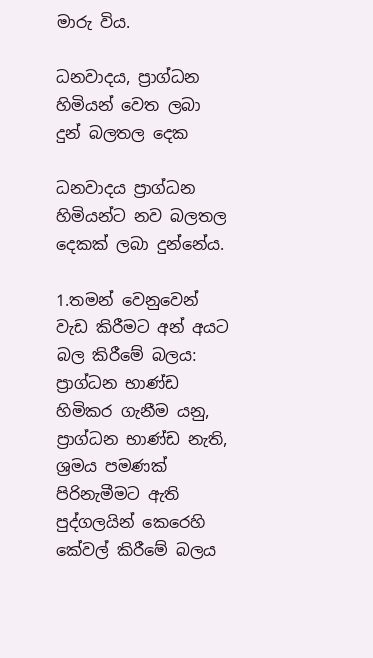මාරු විය.

ධනවාදය, ප්‍රාග්ධන හිමියන් වෙත ලබා දුන් බලතල දෙක

ධනවාදය ප්‍රාග්ධන හිමියන්ට නව බලතල දෙකක් ලබා දුන්නේය.

1.තමන් වෙනුවෙන් වැඩ කිරීමට අන් අයට බල කිරීමේ බලය: ප්‍රාග්ධන භාණ්ඩ හිමිකර ගැනීම යනු, ප්‍රාග්ධන භාණ්ඩ නැති, ශ්‍රමය පමණක් පිරිනැමීමට ඇති පුද්ගලයින් කෙරෙහි කේවල් කිරීමේ බලය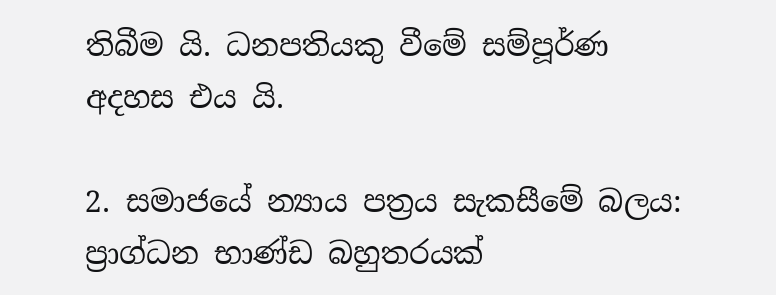තිබීම යි. ධනපතියකු වීමේ සම්පූර්ණ අදහස එය යි.

2. සමාජයේ න්‍යාය පත්‍රය සැකසීමේ බලය: ප්‍රාග්ධන භාණ්ඩ බහුතරයක්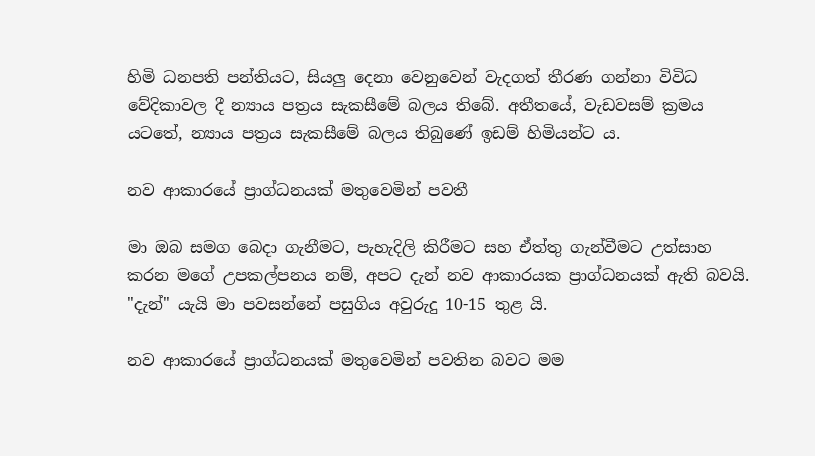හිමි ධනපති පන්තියට, සියලු දෙනා වෙනුවෙන් වැදගත් තීරණ ගන්නා විවිධ වේදිකාවල දී න්‍යාය පත්‍රය සැකසීමේ බලය තිබේ. අතීතයේ, වැඩවසම් ක්‍රමය යටතේ, න්‍යාය පත්‍රය සැකසීමේ බලය තිබුණේ ඉඩම් හිමියන්ට ය.

නව ආකාරයේ ප්‍රාග්ධනයක් මතුවෙමින් පවතී

මා ඔබ සමග බෙදා ගැනීමට, පැහැදිලි කිරීමට සහ ඒත්තු ගැන්වීමට උත්සාහ කරන මගේ උපකල්පනය නම්, අපට දැන් නව ආකාරයක ප්‍රාග්ධනයක් ඇති බවයි. "දැන්" යැයි මා පවසන්නේ පසුගිය අවුරුදු 10-15 තුළ යි.

නව ආකාරයේ ප්‍රාග්ධනයක් මතුවෙමින් පවතින බවට මම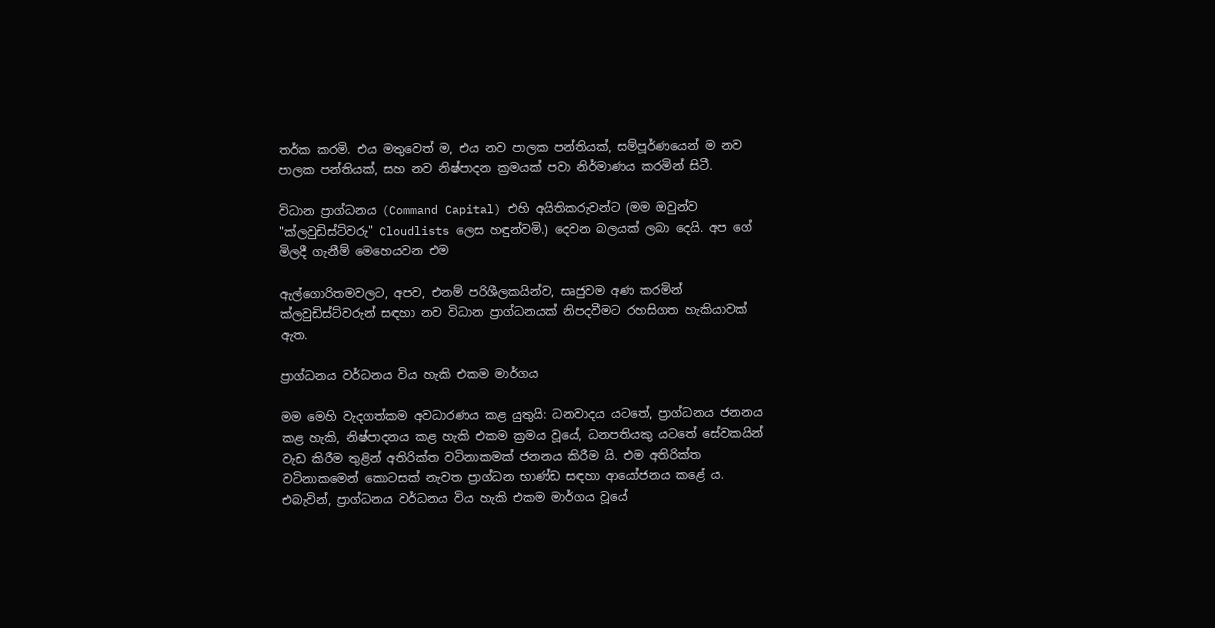තර්ක කරමි. එය මතුවෙත් ම, එය නව පාලක පන්තියක්, සම්පූර්ණයෙන් ම නව පාලක පන්තියක්, සහ නව නිෂ්පාදන ක්‍රමයක් පවා නිර්මාණය කරමින් සිටී.

විධාන ප්‍රාග්ධනය (Command Capital) එහි අයිතිකරුවන්ට (මම ඔවුන්ව "ක්ලවුඩිස්ට්වරු" Cloudlists ලෙස හඳුන්වමි.) දෙවන බලයක් ලබා දෙයි. අප ගේ මිලදී ගැනීම් මෙහෙයවන එම

ඇල්ගොරිතමවලට, අපව, එනම් පරිශීලකයින්ව, සෘජුවම අණ කරමින් ක්ලවුඩිස්ට්වරුන් සඳහා නව විධාන ප්‍රාග්ධනයක් නිපදවීමට රහසිගත හැකියාවක් ඇත.

ප්‍රාග්ධනය වර්ධනය විය හැකි එකම මාර්ගය

මම මෙහි වැදගත්කම අවධාරණය කළ යුතුයි: ධනවාදය යටතේ, ප්‍රාග්ධනය ජනනය කළ හැකි, නිෂ්පාදනය කළ හැකි එකම ක්‍රමය වූයේ, ධනපතියකු යටතේ සේවකයින් වැඩ කිරීම තුළින් අතිරික්ත වටිනාකමක් ජනනය කිරීම යි. එම අතිරික්ත වටිනාකමෙන් කොටසක් නැවත ප්‍රාග්ධන භාණ්ඩ සඳහා ආයෝජනය කළේ ය. එබැවින්, ප්‍රාග්ධනය වර්ධනය විය හැකි එකම මාර්ගය වූයේ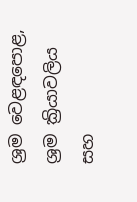ශ්‍රම වෙළඳපොළ, ශ්‍රම ක්‍රියාවලිය සහ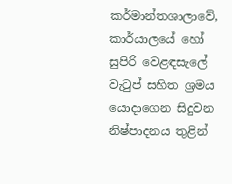කර්මාන්තශාලාවේ, කාර්යාලයේ හෝ සුපිරි වෙළඳසැලේ වැටුප් සහිත ශ්‍රමය යොදාගෙන සිදුවන නිෂ්පාදනය තුළින්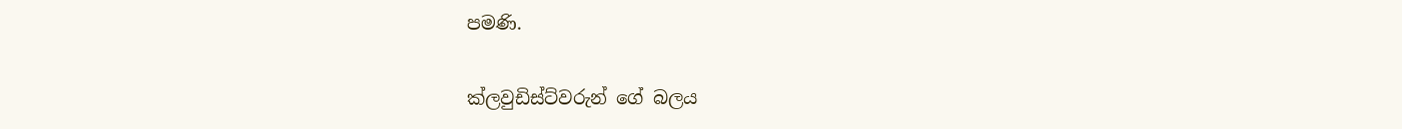පමණි.

ක්ලවුඩිස්ට්වරුන් ගේ බලය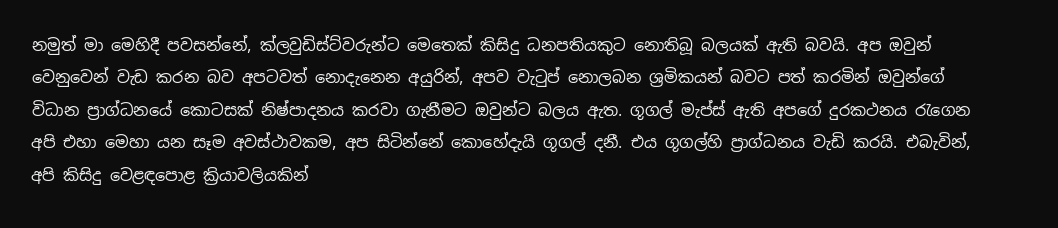නමුත් මා මෙහිදී පවසන්නේ, ක්ලවුඩිස්ට්වරුන්ට මෙතෙක් කිසිදු ධනපතියකුට නොතිබූ බලයක් ඇති බවයි. අප ඔවුන් වෙනුවෙන් වැඩ කරන බව අපටවත් නොදැනෙන අයුරින්, අපව වැටුප් නොලබන ශ්‍රමිකයන් බවට පත් කරමින් ඔවුන්ගේ විධාන ප්‍රාග්ධනයේ කොටසක් නිෂ්පාදනය කරවා ගැනීමට ඔවුන්ට බලය ඇත. ගූගල් මැප්ස් ඇති අපගේ දුරකථනය රැගෙන අපි එහා මෙහා යන සෑම අවස්ථාවකම, අප සිටින්නේ කොහේදැයි ගූගල් දනී. එය ගූගල්හි ප්‍රාග්ධනය වැඩි කරයි. එබැවින්, අපි කිසිදු වෙළඳපොළ ක්‍රියාවලියකින්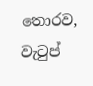තොරව, වැටුප්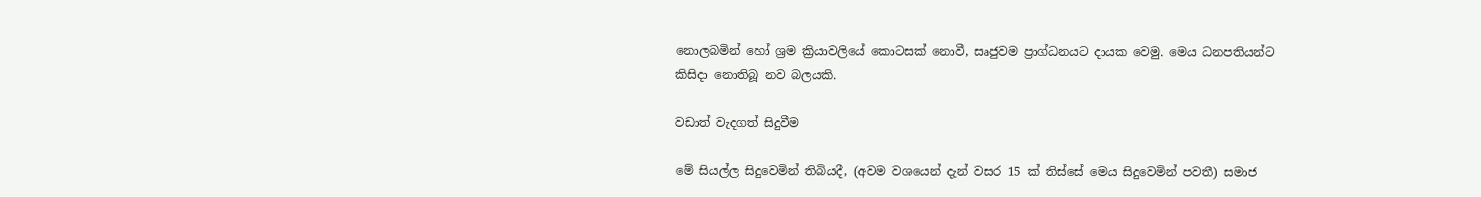නොලබමින් හෝ ශ්‍රම ක්‍රියාවලියේ කොටසක් නොවී, සෘජුවම ප්‍රාග්ධනයට දායක වෙමු. මෙය ධනපතියන්ට කිසිදා නොතිබූ නව බලයකි.

වඩාත් වැදගත් සිදුවීම

මේ සියල්ල සිදුවෙමින් තිබියදී, (අවම වශයෙන් දැන් වසර 15 ක් තිස්සේ මෙය සිදුවෙමින් පවතී) සමාජ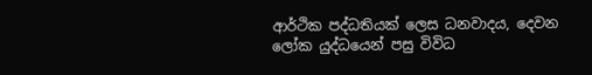ආර්ථික පද්ධතියක් ලෙස ධනවාදය, දෙවන ලෝක යුද්ධයෙන් පසු විවිධ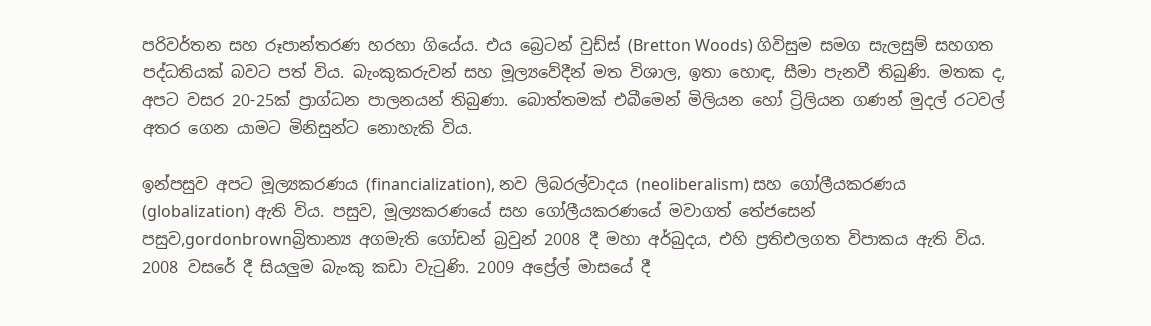පරිවර්තන සහ රූපාන්තරණ හරහා ගියේය. එය බ්‍රෙටන් වුඩ්ස් (Bretton Woods) ගිවිසුම සමග සැලසුම් සහගත පද්ධතියක් බවට පත් විය. බැංකුකරුවන් සහ මූල්‍යවේදීන් මත විශාල, ඉතා හොඳ, සීමා පැනවී තිබුණි. මතක ද, අපට වසර 20-25ක් ප්‍රාග්ධන පාලනයන් තිබුණා. බොත්තමක් එබීමෙන් මිලියන හෝ ට්‍රිලියන ගණන් මුදල් රටවල් අතර ගෙන යාමට මිනිසුන්ට නොහැකි විය.

ඉන්පසුව අපට මූල්‍යකරණය (financialization), නව ලිබරල්වාදය (neoliberalism) සහ ගෝලීයකරණය (globalization) ඇති විය. පසුව, මූල්‍යකරණයේ සහ ගෝලීයකරණයේ මවාගත් තේජසෙන් පසුව,gordonbrownබ්‍රිතාන්‍ය අගමැති ගෝඩන් බ්‍රවුන් 2008 දී මහා අර්බුදය, එහි ප්‍රතිඑලගත විපාකය ඇති විය. 2008 වසරේ දී සියලුම බැංකු කඩා වැටුණි. 2009 අප්‍රේල් මාසයේ දී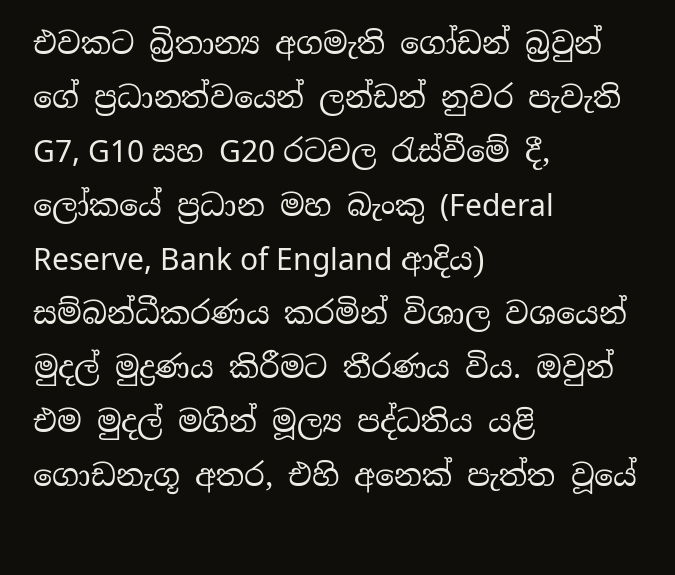එවකට බ්‍රිතාන්‍ය අගමැති ගෝඩන් බ්‍රවුන් ගේ ප්‍රධානත්වයෙන් ලන්ඩන් නුවර පැවැති G7, G10 සහ G20 රටවල රැස්වීමේ දී, ලෝකයේ ප්‍රධාන මහ බැංකු (Federal Reserve, Bank of England ආදිය) සම්බන්ධීකරණය කරමින් විශාල වශයෙන් මුදල් මුද්‍රණය කිරීමට තීරණය විය. ඔවුන් එම මුදල් මගින් මූල්‍ය පද්ධතිය යළි ගොඩනැගූ අතර, එහි අනෙක් පැත්ත වූයේ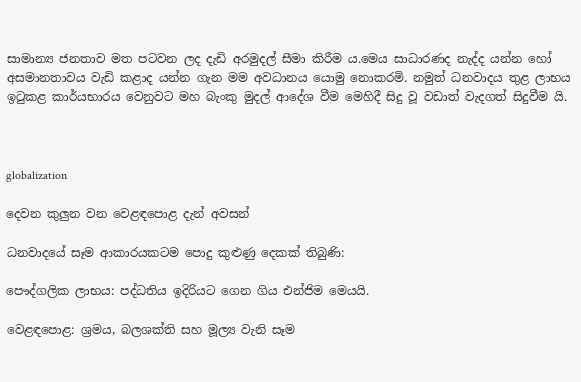සාමාන්‍ය ජනතාව මත පටවන ලද දැඩි අරමුදල් සීමා කිරීම ය.මෙය සාධාරණද නැද්ද යන්න හෝ අසමානතාවය වැඩි කළාද යන්න ගැන මම අවධානය යොමු නොකරමි. නමුත් ධනවාදය තුළ ලාභය ඉටුකළ කාර්යභාරය වෙනුවට මහ බැංකු මුදල් ආදේශ වීම මෙහිදී සිදු වූ වඩාත් වැදගත් සිදුවීම යි.



globalization

දෙවන කුලුන වන වෙළඳපොළ දැන් අවසන්

ධනවාදයේ සෑම ආකාරයකටම පොදු කුළුණු දෙකක් තිබුණි:

පෞද්ගලික ලාභය: පද්ධතිය ඉදිරියට ගෙන ගිය එන්ජිම මෙයයි.

වෙළඳපොළ: ශ්‍රමය, බලශක්ති සහ මූල්‍ය වැනි සෑම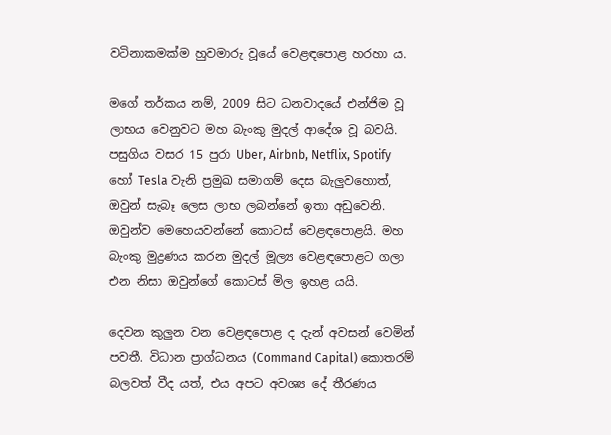වටිනාකමක්ම හුවමාරු වූයේ වෙළඳපොළ හරහා ය.

මගේ තර්කය නම්, 2009 සිට ධනවාදයේ එන්ජිම වූ ලාභය වෙනුවට මහ බැංකු මුදල් ආදේශ වූ බවයි. පසුගිය වසර 15 පුරා Uber, Airbnb, Netflix, Spotify හෝ Tesla වැනි ප්‍රමුඛ සමාගම් දෙස බැලුවහොත්, ඔවුන් සැබෑ ලෙස ලාභ ලබන්නේ ඉතා අඩුවෙනි. ඔවුන්ව මෙහෙයවන්නේ කොටස් වෙළඳපොළයි. මහ බැංකු මුද්‍රණය කරන මුදල් මූල්‍ය වෙළඳපොළට ගලා එන නිසා ඔවුන්ගේ කොටස් මිල ඉහළ යයි.

දෙවන කුලුන වන වෙළඳපොළ ද දැන් අවසන් වෙමින් පවතී. විධාන ප්‍රාග්ධනය (Command Capital) කොතරම් බලවත් වීද යත්, එය අපට අවශ්‍ය දේ තීරණය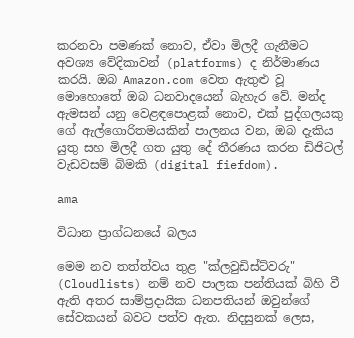කරනවා පමණක් නොව, ඒවා මිලදී ගැනීමට අවශ්‍ය වේදිකාවන් (platforms) ද නිර්මාණය කරයි. ඔබ Amazon.com වෙත ඇතුළු වූ මොහොතේ ඔබ ධනවාදයෙන් බැහැර වේ. මන්ද ඇමසන් යනු වෙළඳපොළක් නොව, එක් පුද්ගලයකු ගේ ඇල්ගොරිතමයකින් පාලනය වන, ඔබ දැකිය යුතු සහ මිලදී ගත යුතු දේ තීරණය කරන ඩිජිටල් වැඩවසම් බිමකි (digital fiefdom).

ama

විධාන ප්‍රාග්ධනයේ බලය

මෙම නව තත්ත්වය තුළ "ක්ලවුඩිස්ට්වරු" (Cloudlists) නම් නව පාලක පන්තියක් බිහි වී ඇති අතර සාම්ප්‍රදායික ධනපතියන් ඔවුන්ගේ සේවකයන් බවට පත්ව ඇත. නිදසුනක් ලෙස,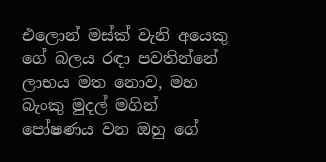එලොන් මස්ක් වැනි අයෙකු ගේ බලය රඳා පවතින්නේ ලාභය මත නොව, මහ බැංකු මුදල් මගින් පෝෂණය වන ඔහු ගේ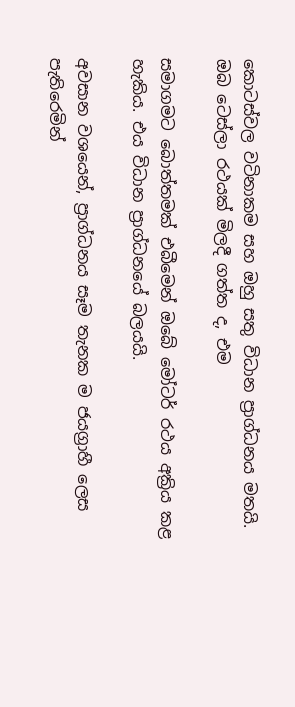කොටස්වල වටිනාකම සහ ඔහු සතු විධාන ප්‍රාග්ධනය මතයි. ඔබ ටෙස්ලා රථයක් මිලදී ගත්ත ද, එම

සමාගමට බොත්තමක් එබීමෙන් ඔබේ මෝටර් රථය අක්‍රිය කළ හැකිය. එය විධාන ප්‍රාග්ධනයේ බලයයි.

අවසාන වශයෙන්, ප්‍රාග්ධනය සෑම තැනක ම ජයග්‍රාහී ලෙස පැතිරෙමින්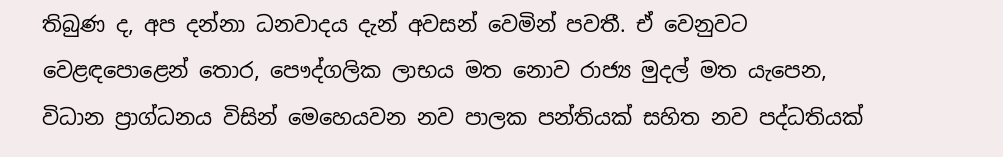තිබුණ ද, අප දන්නා ධනවාදය දැන් අවසන් වෙමින් පවතී. ඒ වෙනුවට වෙළඳපොළෙන් තොර, පෞද්ගලික ලාභය මත නොව රාජ්‍ය මුදල් මත යැපෙන, විධාන ප්‍රාග්ධනය විසින් මෙහෙයවන නව පාලක පන්තියක් සහිත නව පද්ධතියක්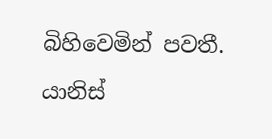බිහිවෙමින් පවතී.

යානිස්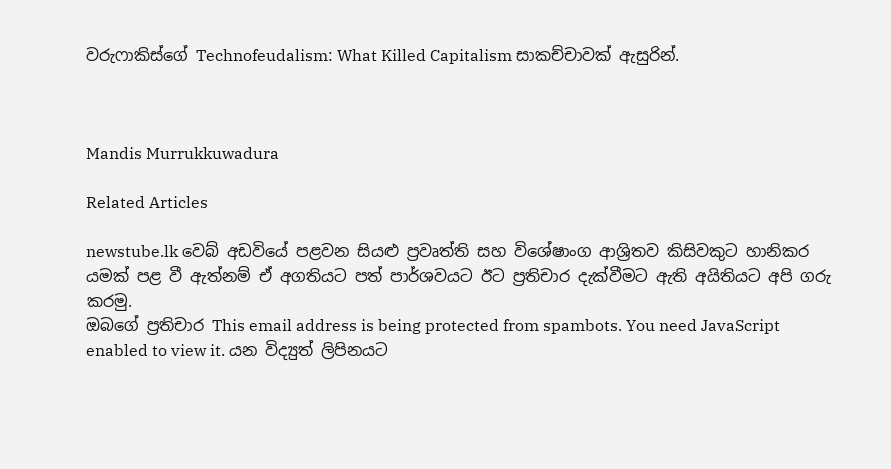වරුෆාකිස්ගේ Technofeudalism: What Killed Capitalism සාකච්චාවක් ඇසුරින්.



Mandis Murrukkuwadura

Related Articles

newstube.lk වෙබ් අඩවියේ පළවන සියළු ප්‍රවෘත්ති සහ විශේෂාංග ආශ්‍රිතව කිසිවකුට හානිකර යමක් පළ වී ඇත්නම් ඒ අගතියට පත් පාර්ශවයට ඊට ප්‍රතිචාර දැක්වීමට ඇති අයිතියට අපි ගරු කරමු.
ඔබගේ ප්‍රතිචාර This email address is being protected from spambots. You need JavaScript enabled to view it. යන විද්‍යුත් ලිපිනයට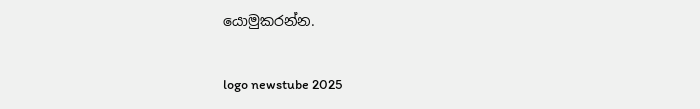යොමුකරන්න.

logo newstube 2025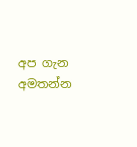අප ගැන අමතන්න